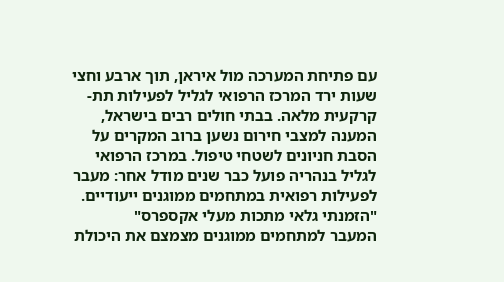עם פתיחת המערכה מול איראן, תוך ארבע וחצי שעות ירד המרכז הרפואי לגליל לפעילות תת-קרקעית מלאה. בבתי חולים רבים בישראל, המענה למצבי חירום נשען ברוב המקרים על הסבת חניונים לשטחי טיפול. במרכז הרפואי לגליל בנהריה פועל כבר שנים מודל אחר: מעבר לפעילות רפואית במתחמים ממוגנים ייעודיים.
"הזמנתי גלאי מתכות מעלי אקספרס"
המעבר למתחמים ממוגנים מצמצם את היכולת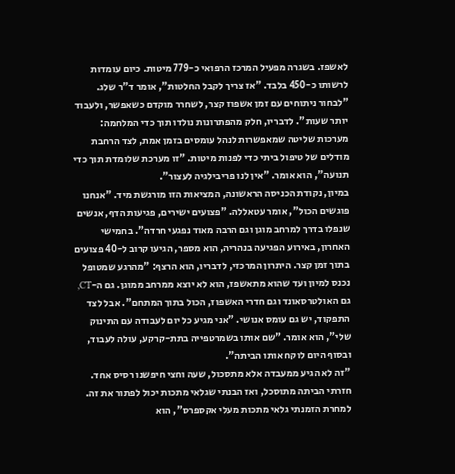לאשפז. בשגרה מפעיל המרכז הרפואי כ-779 מיטות. כיום עומדות לרשותו כ-450 בלבד. "אז צריך לקבל החלטות", אומר ד"ר שלג. "לבחור ניתוחים עם זמן אשפוז קצר, לשחרר מוקדם כשאפשר, ולעבוד יותר שעות". לדבריו, חלק מהפתרונות נולדו תוך כדי המלחמה: מערכות שליטה שמאפשרות לנהל עומסים בזמן אמת, לצד הרחבת מודלים של טיפול ביתי כדי לפנות מיטות. "זו מערכת שלומדת תוך כדי תנועה", הוא אומר. "אין לנו פריבילגיה לעצור".
במיון, נקודת הכניסה הראשונה, המציאות הזו מורגשת מיד. "אנחנו פוגשים הכול", אומר עטאללה. "פצועים ישירים, פגיעות הדף, אנשים שנפלו בדרך למרחב מוגן וגם הרבה מאוד נפגעי חרדה". בחמישי האחרון, באירוע הפגיעה בנהריה, הוא מספר, הגיעו קרוב ל-40 פצועים בתוך זמן קצר. היתרון המרכזי, לדבריו, הוא הרצף: "מהרגע שמטופל נכנס למיון ועד שהוא מתאשפז, הוא לא יוצא ממרחב ממוגן. גם ה-CT, גם האולטרסאונד וגם חדרי האשפוז, הכול בתוך המתחם". אבל לצד התפקוד, יש גם עומס אנושי. "אני מגיע כל יום לעבודה עם התינוק שלי", הוא אומר. "שם אותו בשמרטפייה בתת-קרקע, עולה לעבוד, ובסוף היום לוקח אותו הביתה".
"זה לא הגיע ממעבדה אלא מתסכול, שעה וחצי חיפשנו רסיס אחד. חזרתי הביתה מתוסכל, ואז הבנתי שגלאי מתכות יכול לפתור את זה. למחרת הזמנתי גלאי מתכות מעלי אקספרס", הוא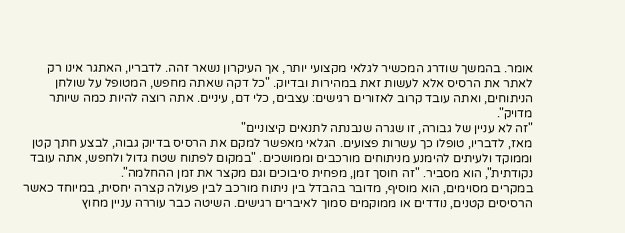אומר. בהמשך שודרג המכשיר לגלאי מקצועי יותר, אך העיקרון נשאר זהה. לדבריו, האתגר אינו רק לאתר את הרסיס אלא לעשות זאת במהירות ובדיוק. "כל דקה שאתה מחפש, המטופל על שולחן הניתוחים, ואתה עובד קרוב לאזורים רגישים: עצבים, כלי דם, עיניים. אתה רוצה להיות כמה שיותר מדויק".
"זה לא עניין של גבורה, זו שגרה שנבנתה לתנאים קיצוניים"
מאז, לדבריו, טופלו כך עשרות פצועים. הגלאי מאפשר למקם את הרסיס בדיוק גבוה, לבצע חתך קטן וממוקד ולעיתים להימנע מניתוחים מורכבים וממושכים. "במקום לפתוח שטח גדול ולחפש, אתה עובד נקודתית", הוא מסביר. "זה חוסך זמן, מפחית סיבוכים וגם מקצר את זמן ההחלמה".
במקרים מסוימים, הוא מוסיף, מדובר בהבדל בין ניתוח מורכב לבין פעולה קצרה יחסית, במיוחד כאשר הרסיסים קטנים, נודדים או ממוקמים סמוך לאיברים רגישים. השיטה כבר עוררה עניין מחוץ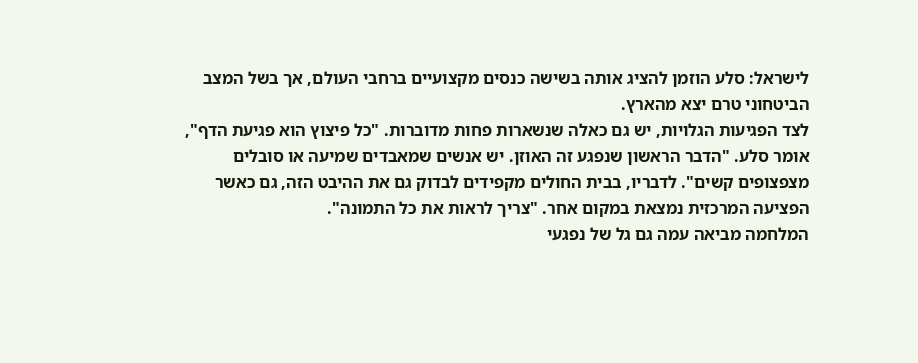לישראל: סלע הוזמן להציג אותה בשישה כנסים מקצועיים ברחבי העולם, אך בשל המצב הביטחוני טרם יצא מהארץ.
לצד הפגיעות הגלויות, יש גם כאלה שנשארות פחות מדוברות. "כל פיצוץ הוא פגיעת הדף", אומר סלע. "הדבר הראשון שנפגע זה האוזן. יש אנשים שמאבדים שמיעה או סובלים מצפצופים קשים". לדבריו, בבית החולים מקפידים לבדוק גם את ההיבט הזה, גם כאשר הפציעה המרכזית נמצאת במקום אחר. "צריך לראות את כל התמונה".
המלחמה מביאה עמה גם גל של נפגעי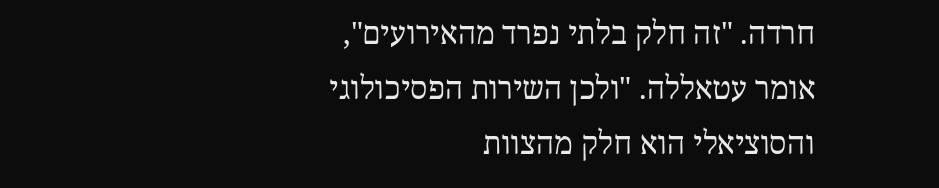חרדה. "זה חלק בלתי נפרד מהאירועים", אומר עטאללה. "ולכן השירות הפסיכולוגי והסוציאלי הוא חלק מהצוות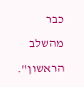כבר מהשלב הראשון".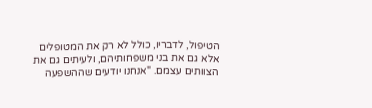הטיפול, לדבריו, כולל לא רק את המטופלים אלא גם את בני משפחותיהם, ולעיתים גם את הצוותים עצמם. "אנחנו יודעים שההשפעה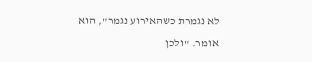לא נגמרת כשהאירוע נגמר", הוא אומר. "ולכן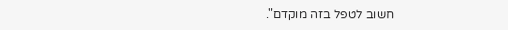חשוב לטפל בזה מוקדם".